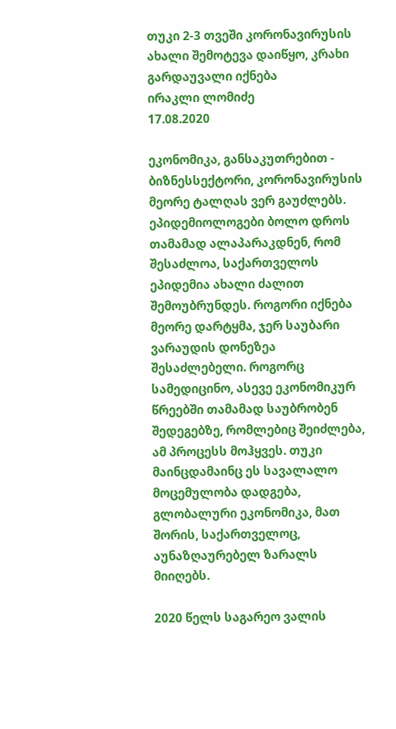თუკი 2-3 თვეში კორონავირუსის ახალი შემოტევა დაიწყო, კრახი გარდაუვალი იქნება
ირაკლი ლომიძე
17.08.2020

ეკონომიკა, განსაკუთრებით - ბიზნესსექტორი, კორონავირუსის მეორე ტალღას ვერ გაუძლებს. ეპიდემიოლოგები ბოლო დროს თამამად ალაპარაკდნენ, რომ შესაძლოა, საქართველოს ეპიდემია ახალი ძალით შემოუბრუნდეს. როგორი იქნება მეორე დარტყმა, ჯერ საუბარი ვარაუდის დონეზეა შესაძლებელი. როგორც სამედიცინო, ასევე ეკონომიკურ წრეებში თამამად საუბრობენ შედეგებზე, რომლებიც შეიძლება, ამ პროცესს მოჰყვეს. თუკი მაინცდამაინც ეს სავალალო მოცემულობა დადგება, გლობალური ეკონომიკა, მათ შორის, საქართველოც, აუნაზღაურებელ ზარალს მიიღებს.

2020 წელს საგარეო ვალის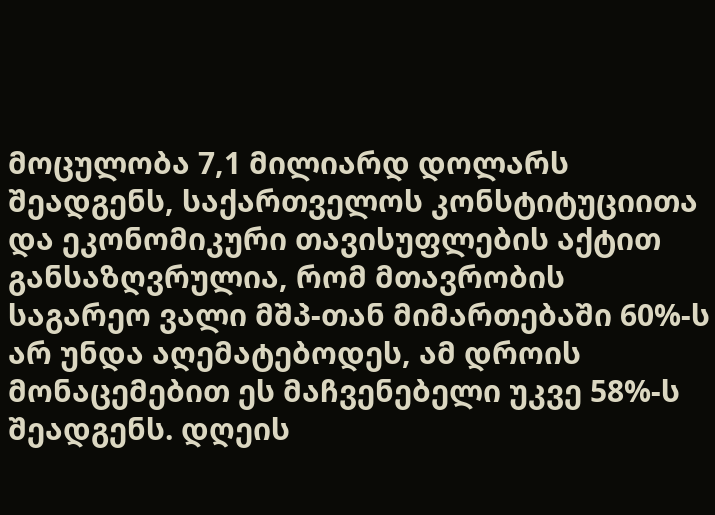მოცულობა 7,1 მილიარდ დოლარს შეადგენს, საქართველოს კონსტიტუციითა და ეკონომიკური თავისუფლების აქტით განსაზღვრულია, რომ მთავრობის საგარეო ვალი მშპ-თან მიმართებაში 60%-ს არ უნდა აღემატებოდეს, ამ დროის მონაცემებით ეს მაჩვენებელი უკვე 58%-ს შეადგენს. დღეის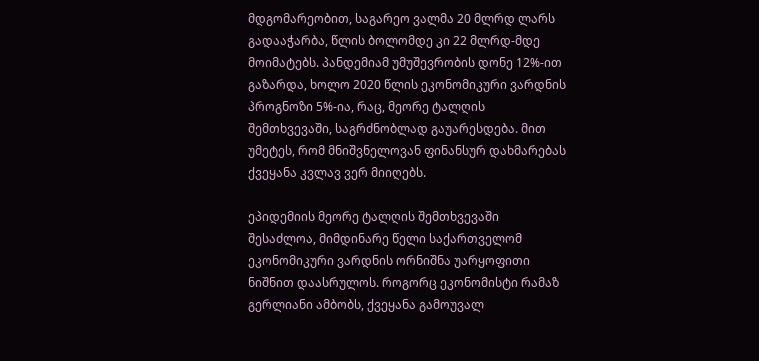მდგომარეობით, საგარეო ვალმა 20 მლრდ ლარს გადააჭარბა, წლის ბოლომდე კი 22 მლრდ-მდე მოიმატებს. პანდემიამ უმუშევრობის დონე 12%-ით გაზარდა, ხოლო 2020 წლის ეკონომიკური ვარდნის  პროგნოზი 5%-ია, რაც, მეორე ტალღის შემთხვევაში, საგრძნობლად გაუარესდება. მით უმეტეს, რომ მნიშვნელოვან ფინანსურ დახმარებას ქვეყანა კვლავ ვერ მიიღებს.

ეპიდემიის მეორე ტალღის შემთხვევაში  შესაძლოა, მიმდინარე წელი საქართველომ ეკონომიკური ვარდნის ორნიშნა უარყოფითი ნიშნით დაასრულოს. როგორც ეკონომისტი რამაზ გერლიანი ამბობს, ქვეყანა გამოუვალ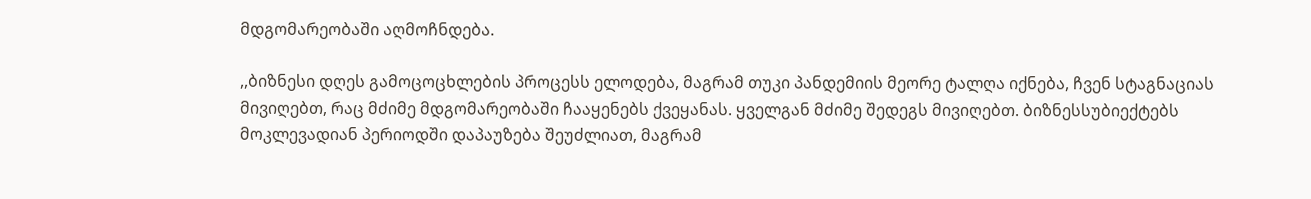მდგომარეობაში აღმოჩნდება.

,,ბიზნესი დღეს გამოცოცხლების პროცესს ელოდება, მაგრამ თუკი პანდემიის მეორე ტალღა იქნება, ჩვენ სტაგნაციას მივიღებთ, რაც მძიმე მდგომარეობაში ჩააყენებს ქვეყანას. ყველგან მძიმე შედეგს მივიღებთ. ბიზნესსუბიექტებს მოკლევადიან პერიოდში დაპაუზება შეუძლიათ, მაგრამ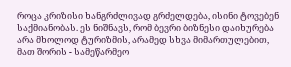როცა კრიზისი ხანგრძლივად გრძელდება, ისინი ტოვებენ საქმიანობას. ეს ნიშნავს, რომ ბევრი ბიზნესი დაიხურება არა მხოლოდ ტურიზმის, არამედ სხვა მიმართულებით, მათ შორის - სამეწარმეო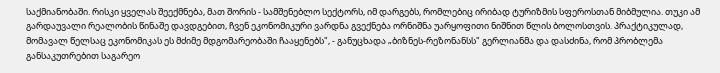საქმიანობაში. რისკი ყველას შეექმნება, მათ შორის - სამშენებლო სექტორს, იმ დარგებს, რომლებიც ირიბად ტურიზმის სფეროსთან მიბმულია. თუკი ამ გარდაუვალი რეალობის წინაშე დავდგებით, ჩვენ ეკონომიკური ვარდნა გვექნება ორნიშნა უარყოფითი ნიშნით წლის ბოლოსთვის. პრაქტიკულად, მომავალ წელსაც ეკონომიკას ეს მძიმე მდგომარეობაში ჩააყენებს", - განუცხადა „ბიზნეს-რეზონანსს" გერლიანმა და დასძინა, რომ პრობლემა განსაკუთრებით საგარეო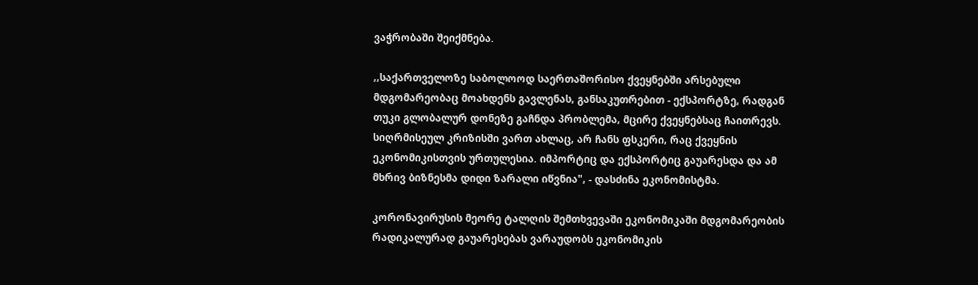ვაჭრობაში შეიქმნება.

,,საქართველოზე საბოლოოდ საერთაშორისო ქვეყნებში არსებული მდგომარეობაც მოახდენს გავლენას, განსაკუთრებით - ექსპორტზე, რადგან თუკი გლობალურ დონეზე გაჩნდა პრობლემა, მცირე ქვეყნებსაც ჩაითრევს. სიღრმისეულ კრიზისში ვართ ახლაც, არ ჩანს ფსკერი, რაც ქვეყნის ეკონომიკისთვის ურთულესია. იმპორტიც და ექსპორტიც გაუარესდა და ამ მხრივ ბიზნესმა დიდი ზარალი იწვნია", - დასძინა ეკონომისტმა.

კორონავირუსის მეორე ტალღის შემთხვევაში ეკონომიკაში მდგომარეობის რადიკალურად გაუარესებას ვარაუდობს ეკონომიკის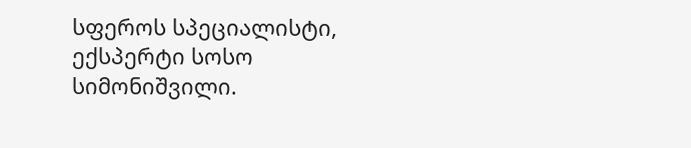სფეროს სპეციალისტი, ექსპერტი სოსო სიმონიშვილი.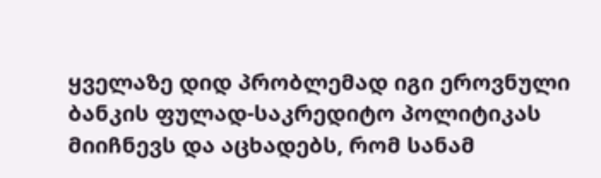ყველაზე დიდ პრობლემად იგი ეროვნული ბანკის ფულად-საკრედიტო პოლიტიკას მიიჩნევს და აცხადებს, რომ სანამ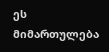ეს მიმართულება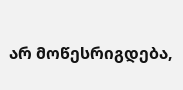არ მოწესრიგდება,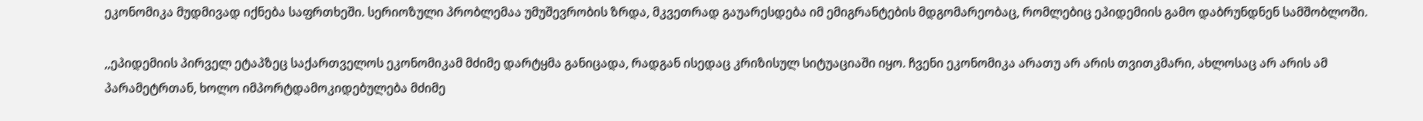ეკონომიკა მუდმივად იქნება საფრთხეში. სერიოზული პრობლემაა უმუშევრობის ზრდა, მკვეთრად გაუარესდება იმ ემიგრანტების მდგომარეობაც, რომლებიც ეპიდემიის გამო დაბრუნდნენ სამშობლოში.

,,ეპიდემიის პირველ ეტაპზეც საქართველოს ეკონომიკამ მძიმე დარტყმა განიცადა, რადგან ისედაც კრიზისულ სიტუაციაში იყო. ჩვენი ეკონომიკა არათუ არ არის თვითკმარი, ახლოსაც არ არის ამ პარამეტრთან, ხოლო იმპორტდამოკიდებულება მძიმე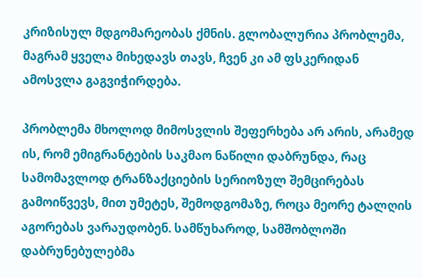კრიზისულ მდგომარეობას ქმნის. გლობალურია პრობლემა, მაგრამ ყველა მიხედავს თავს, ჩვენ კი ამ ფსკერიდან ამოსვლა გაგვიჭირდება.

პრობლემა მხოლოდ მიმოსვლის შეფერხება არ არის, არამედ ის, რომ ემიგრანტების საკმაო ნაწილი დაბრუნდა, რაც სამომავლოდ ტრანზაქციების სერიოზულ შემცირებას გამოიწვევს, მით უმეტეს, შემოდგომაზე, როცა მეორე ტალღის აგორებას ვარაუდობენ. სამწუხაროდ, სამშობლოში დაბრუნებულებმა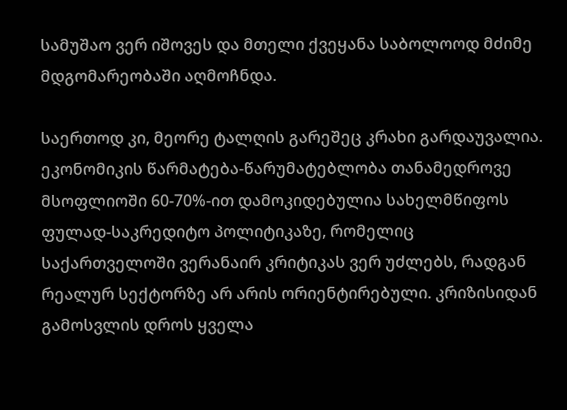სამუშაო ვერ იშოვეს და მთელი ქვეყანა საბოლოოდ მძიმე მდგომარეობაში აღმოჩნდა.

საერთოდ კი, მეორე ტალღის გარეშეც კრახი გარდაუვალია. ეკონომიკის წარმატება-წარუმატებლობა თანამედროვე მსოფლიოში 60-70%-ით დამოკიდებულია სახელმწიფოს ფულად-საკრედიტო პოლიტიკაზე, რომელიც საქართველოში ვერანაირ კრიტიკას ვერ უძლებს, რადგან რეალურ სექტორზე არ არის ორიენტირებული. კრიზისიდან გამოსვლის დროს ყველა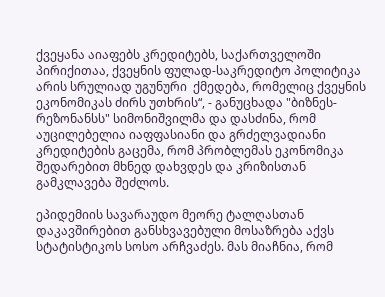ქვეყანა აიაფებს კრედიტებს, საქართველოში პირიქითაა, ქვეყნის ფულად-საკრედიტო პოლიტიკა არის სრულიად უგუნური  ქმედება, რომელიც ქვეყნის ეკონომიკას ძირს უთხრის“, - განუცხადა "ბიზნეს-რეზონანსს" სიმონიშვილმა და დასძინა, რომ აუცილებელია იაფფასიანი და გრძელვადიანი კრედიტების გაცემა, რომ პრობლემას ეკონომიკა შედარებით მხნედ დახვდეს და კრიზისთან გამკლავება შეძლოს.

ეპიდემიის სავარაუდო მეორე ტალღასთან დაკავშირებით განსხვავებული მოსაზრება აქვს სტატისტიკოს სოსო არჩვაძეს. მას მიაჩნია, რომ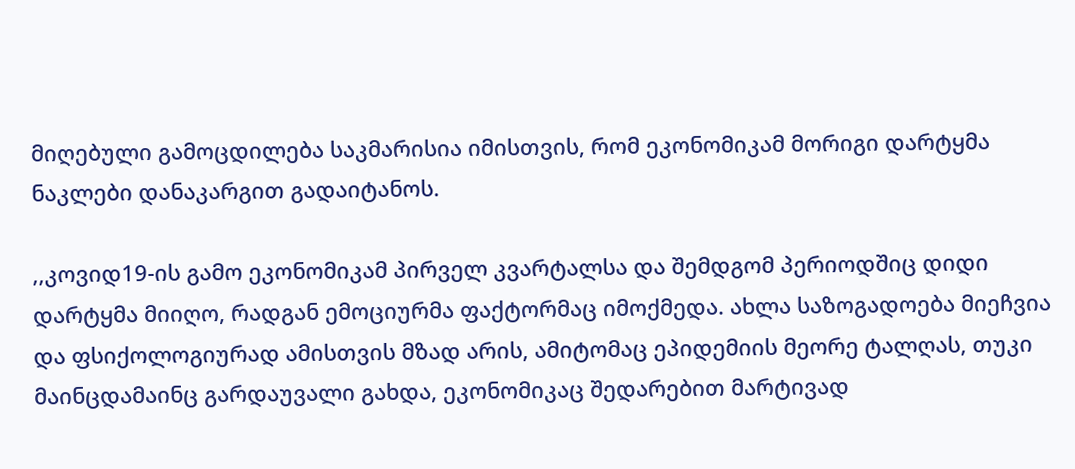მიღებული გამოცდილება საკმარისია იმისთვის, რომ ეკონომიკამ მორიგი დარტყმა ნაკლები დანაკარგით გადაიტანოს.

,,კოვიდ19-ის გამო ეკონომიკამ პირველ კვარტალსა და შემდგომ პერიოდშიც დიდი დარტყმა მიიღო, რადგან ემოციურმა ფაქტორმაც იმოქმედა. ახლა საზოგადოება მიეჩვია და ფსიქოლოგიურად ამისთვის მზად არის, ამიტომაც ეპიდემიის მეორე ტალღას, თუკი მაინცდამაინც გარდაუვალი გახდა, ეკონომიკაც შედარებით მარტივად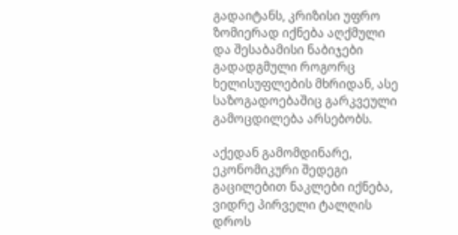გადაიტანს, კრიზისი უფრო ზომიერად იქნება აღქმული და შესაბამისი ნაბიჯები გადადგმული როგორც ხელისუფლების მხრიდან, ასე საზოგადოებაშიც გარკვეული გამოცდილება არსებობს.

აქედან გამომდინარე, ეკონომიკური შედეგი გაცილებით ნაკლები იქნება, ვიდრე პირველი ტალღის დროს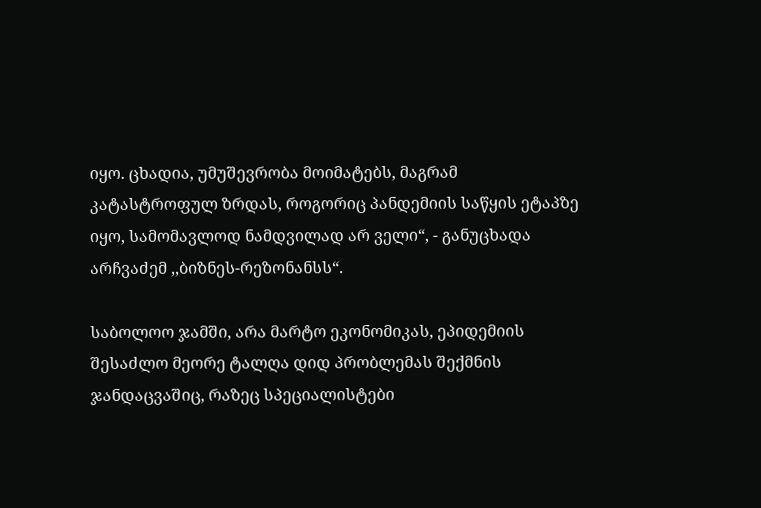იყო. ცხადია, უმუშევრობა მოიმატებს, მაგრამ კატასტროფულ ზრდას, როგორიც პანდემიის საწყის ეტაპზე იყო, სამომავლოდ ნამდვილად არ ველი“, - განუცხადა არჩვაძემ ,,ბიზნეს-რეზონანსს“.

საბოლოო ჯამში, არა მარტო ეკონომიკას, ეპიდემიის შესაძლო მეორე ტალღა დიდ პრობლემას შექმნის ჯანდაცვაშიც, რაზეც სპეციალისტები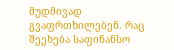მუდმივად გვაფრთხილებენ. რაც შეეხება საფინანსო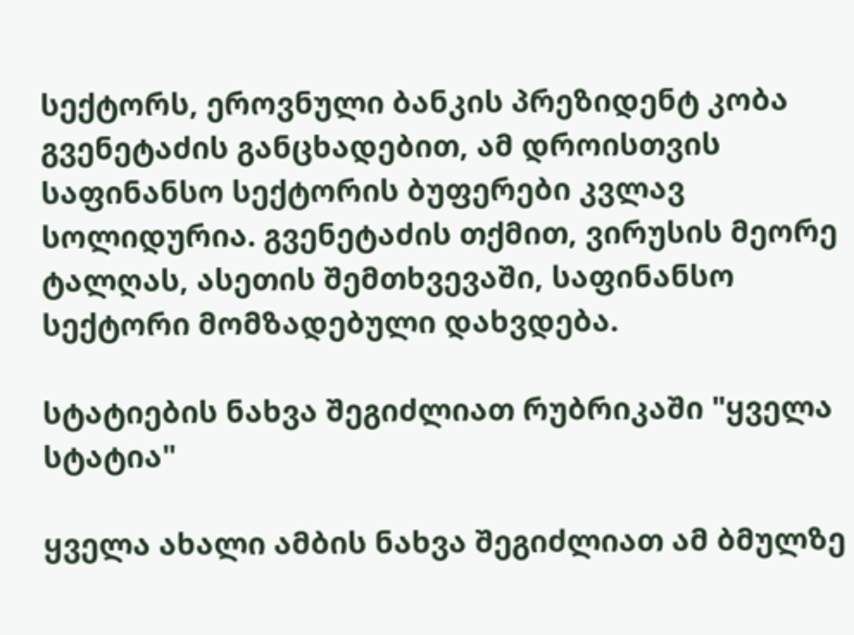სექტორს, ეროვნული ბანკის პრეზიდენტ კობა გვენეტაძის განცხადებით, ამ დროისთვის საფინანსო სექტორის ბუფერები კვლავ სოლიდურია. გვენეტაძის თქმით, ვირუსის მეორე ტალღას, ასეთის შემთხვევაში, საფინანსო სექტორი მომზადებული დახვდება.

სტატიების ნახვა შეგიძლიათ რუბრიკაში "ყველა სტატია"

ყველა ახალი ამბის ნახვა შეგიძლიათ ამ ბმულზე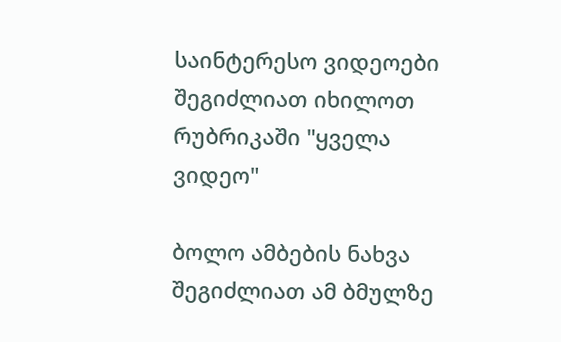საინტერესო ვიდეოები შეგიძლიათ იხილოთ რუბრიკაში "ყველა ვიდეო"

ბოლო ამბების ნახვა შეგიძლიათ ამ ბმულზე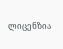ლიცენზია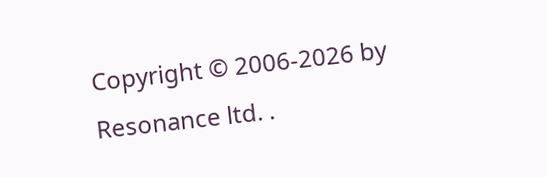Copyright © 2006-2026 by Resonance ltd. .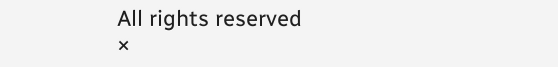All rights reserved
×